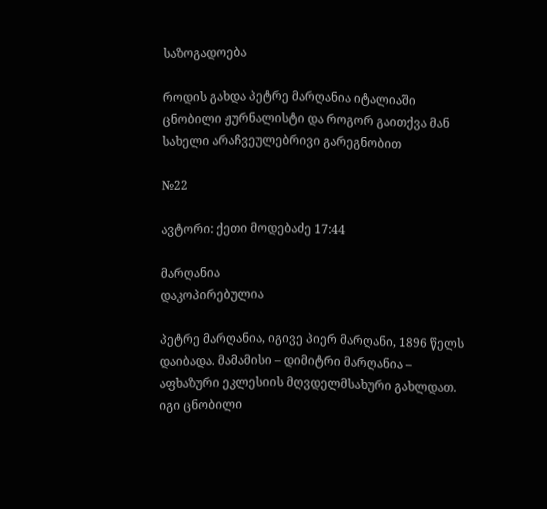საზოგადოება

როდის გახდა პეტრე მარღანია იტალიაში ცნობილი ჟურნალისტი და როგორ გაითქვა მან სახელი არაჩვეულებრივი გარეგნობით

№22

ავტორი: ქეთი მოდებაძე 17:44

მარღანია
დაკოპირებულია

პეტრე მარღანია, იგივე პიერ მარღანი, 1896 წელს დაიბადა. მამამისი – დიმიტრი მარღანია – აფხაზური ეკლესიის მღვდელმსახური გახლდათ. იგი ცნობილი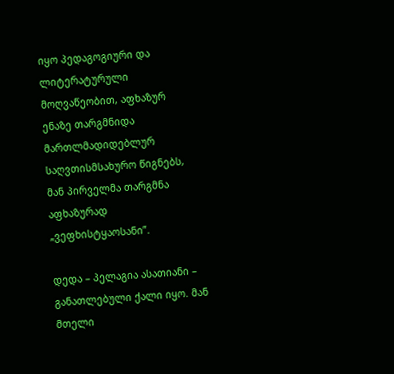იყო პედაგოგიური და ლიტერატურული მოღვაწეობით, აფხაზურ ენაზე თარგმნიდა მართლმადიდებლურ საღვთისმსახურო წიგნებს, მან პირველმა თარგმნა აფხაზურად „ვეფხისტყაოსანი”.

დედა – პელაგია ასათიანი – განათლებული ქალი იყო. მან მთელი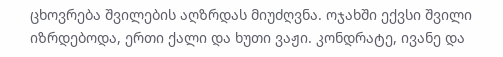ცხოვრება შვილების აღზრდას მიუძღვნა. ოჯახში ექვსი შვილი იზრდებოდა, ერთი ქალი და ხუთი ვაჟი. კონდრატე, ივანე და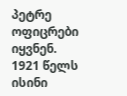პეტრე ოფიცრები იყვნენ. 1921 წელს ისინი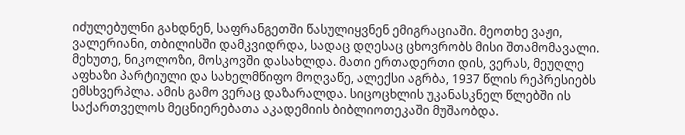იძულებულნი გახდნენ, საფრანგეთში წასულიყვნენ ემიგრაციაში. მეოთხე ვაჟი, ვალერიანი, თბილისში დამკვიდრდა, სადაც დღესაც ცხოვრობს მისი შთამომავალი. მეხუთე, ნიკოლოზი, მოსკოვში დასახლდა. მათი ერთადერთი დის, ვერას, მეუღლე აფხაზი პარტიული და სახელმწიფო მოღვაწე, ალექსი აგრბა, 1937 წლის რეპრესიებს ემსხვერპლა. ამის გამო ვერაც დაზარალდა. სიცოცხლის უკანასკნელ წლებში ის საქართველოს მეცნიერებათა აკადემიის ბიბლიოთეკაში მუშაობდა.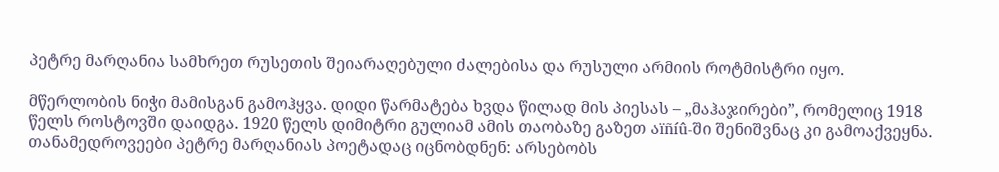პეტრე მარღანია სამხრეთ რუსეთის შეიარაღებული ძალებისა და რუსული არმიის როტმისტრი იყო.

მწერლობის ნიჭი მამისგან გამოჰყვა. დიდი წარმატება ხვდა წილად მის პიესას – „მაჰაჯირები”, რომელიც 1918 წელს როსტოვში დაიდგა. 1920 წელს დიმიტრი გულიამ ამის თაობაზე გაზეთ აïñíû-ში შენიშვნაც კი გამოაქვეყნა. თანამედროვეები პეტრე მარღანიას პოეტადაც იცნობდნენ: არსებობს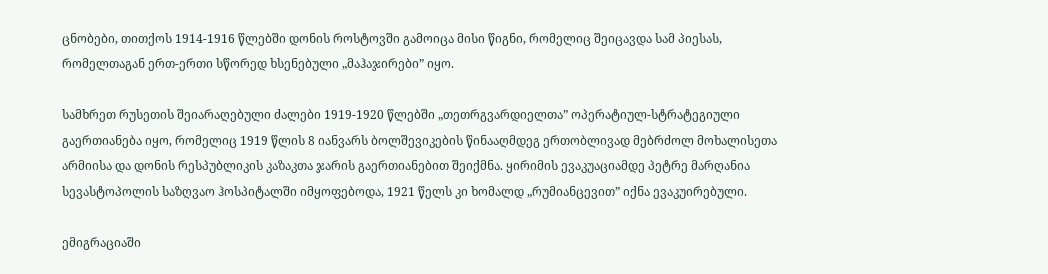ცნობები, თითქოს 1914-1916 წლებში დონის როსტოვში გამოიცა მისი წიგნი, რომელიც შეიცავდა სამ პიესას, რომელთაგან ერთ-ერთი სწორედ ხსენებული „მაჰაჯირები” იყო.

სამხრეთ რუსეთის შეიარაღებული ძალები 1919-1920 წლებში „თეთრგვარდიელთა” ოპერატიულ-სტრატეგიული გაერთიანება იყო, რომელიც 1919 წლის 8 იანვარს ბოლშევიკების წინააღმდეგ ერთობლივად მებრძოლ მოხალისეთა არმიისა და დონის რესპუბლიკის კაზაკთა ჯარის გაერთიანებით შეიქმნა. ყირიმის ევაკუაციამდე პეტრე მარღანია სევასტოპოლის საზღვაო ჰოსპიტალში იმყოფებოდა, 1921 წელს კი ხომალდ „რუმიანცევით” იქნა ევაკუირებული.

ემიგრაციაში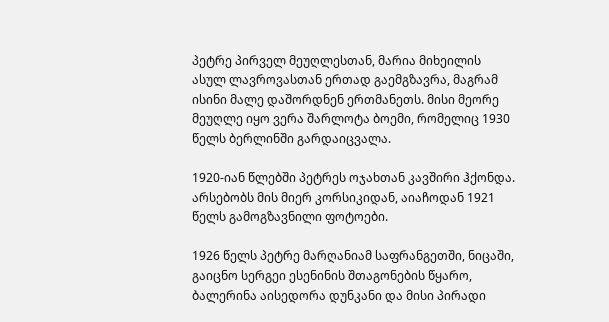პეტრე პირველ მეუღლესთან, მარია მიხეილის ასულ ლავროვასთან ერთად გაემგზავრა, მაგრამ ისინი მალე დაშორდნენ ერთმანეთს. მისი მეორე მეუღლე იყო ვერა შარლოტა ბოემი, რომელიც 1930 წელს ბერლინში გარდაიცვალა.

1920-იან წლებში პეტრეს ოჯახთან კავშირი ჰქონდა. არსებობს მის მიერ კორსიკიდან, აიაჩოდან 1921 წელს გამოგზავნილი ფოტოები.

1926 წელს პეტრე მარღანიამ საფრანგეთში, ნიცაში, გაიცნო სერგეი ესენინის შთაგონების წყარო, ბალერინა აისედორა დუნკანი და მისი პირადი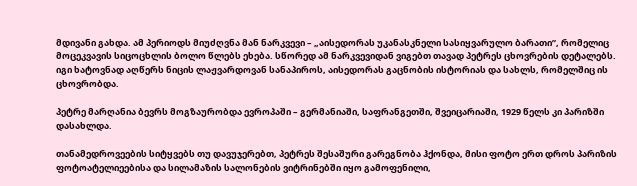მდივანი გახდა. ამ პერიოდს მიუძღვნა მან ნარკვევი – „აისედორას უკანასკნელი სასიყვარულო ბარათი”, რომელიც მოცეკვავის სიცოცხლის ბოლო წლებს ეხება. სწორედ ამ ნარკვევიდან ვიგებთ თავად პეტრეს ცხოვრების დეტალებს. იგი ხატოვნად აღწერს ნიცის ლაჟვარდოვან სანაპიროს, აისედორას გაცნობის ისტორიას და სახლს, რომელშიც ის ცხოვრობდა.

პეტრე მარღანია ბევრს მოგზაურობდა ევროპაში – გერმანიაში, საფრანგეთში, შვეიცარიაში, 1929 წელს კი პარიზში დასახლდა.

თანამედროვეების სიტყვებს თუ დავუჯერებთ, პეტრეს შესაშური გარეგნობა ჰქონდა, მისი ფოტო ერთ დროს პარიზის ფოტოატელიეებისა და სილამაზის სალონების ვიტრინებში იყო გამოფენილი,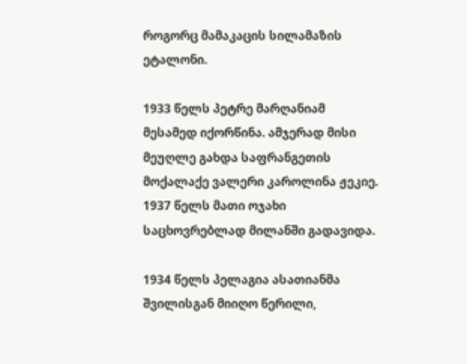როგორც მამაკაცის სილამაზის ეტალონი.

1933 წელს პეტრე მარღანიამ მესამედ იქორწინა. ამჯერად მისი მეუღლე გახდა საფრანგეთის მოქალაქე ვალერი კაროლინა ჟეკიე. 1937 წელს მათი ოჯახი საცხოვრებლად მილანში გადავიდა.

1934 წელს პელაგია ასათიანმა შვილისგან მიიღო წერილი,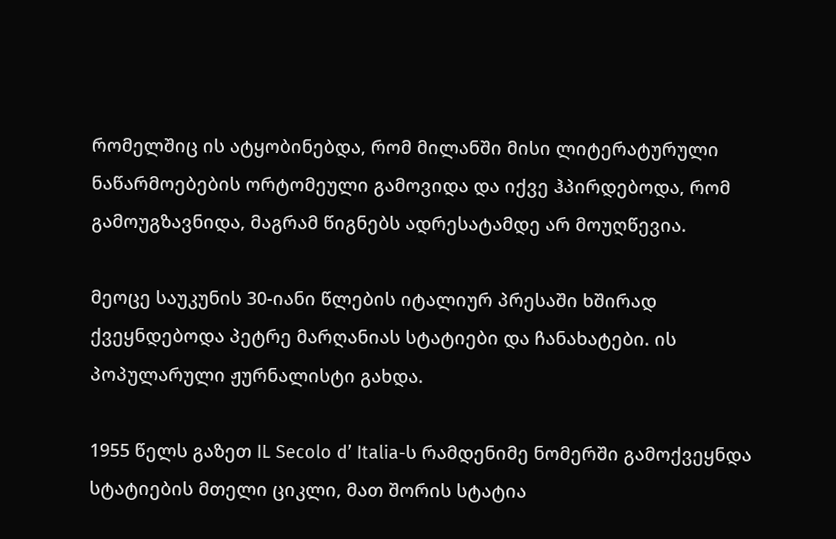რომელშიც ის ატყობინებდა, რომ მილანში მისი ლიტერატურული ნაწარმოებების ორტომეული გამოვიდა და იქვე ჰპირდებოდა, რომ გამოუგზავნიდა, მაგრამ წიგნებს ადრესატამდე არ მოუღწევია.

მეოცე საუკუნის 30-იანი წლების იტალიურ პრესაში ხშირად ქვეყნდებოდა პეტრე მარღანიას სტატიები და ჩანახატები. ის პოპულარული ჟურნალისტი გახდა.

1955 წელს გაზეთ IL Secolo d’ Italia-ს რამდენიმე ნომერში გამოქვეყნდა სტატიების მთელი ციკლი, მათ შორის სტატია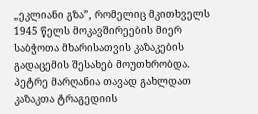„ეკლიანი გზა”, რომელიც მკითხველს 1945 წელს მოკავშირეების მიერ საბჭოთა მხარისათვის კაზაკების გადაცემის შესახებ მოუთხრობდა. პეტრე მარღანია თავად გახლდათ კაზაკთა ტრაგედიის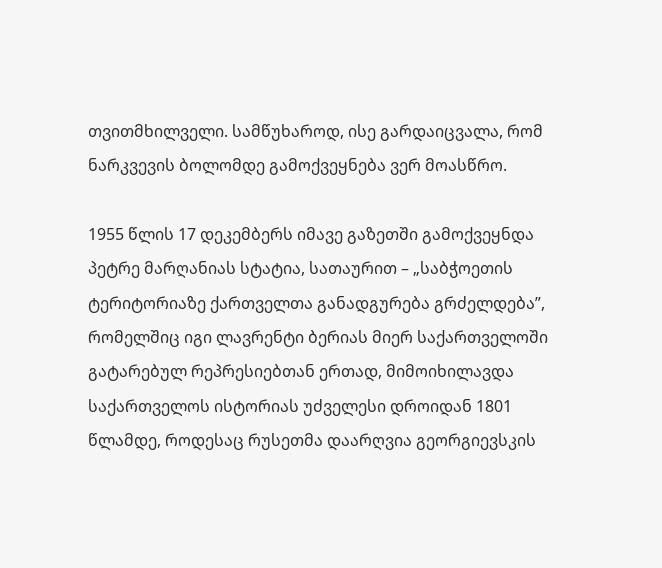თვითმხილველი. სამწუხაროდ, ისე გარდაიცვალა, რომ ნარკვევის ბოლომდე გამოქვეყნება ვერ მოასწრო.

1955 წლის 17 დეკემბერს იმავე გაზეთში გამოქვეყნდა პეტრე მარღანიას სტატია, სათაურით – „საბჭოეთის ტერიტორიაზე ქართველთა განადგურება გრძელდება”, რომელშიც იგი ლავრენტი ბერიას მიერ საქართველოში გატარებულ რეპრესიებთან ერთად, მიმოიხილავდა საქართველოს ისტორიას უძველესი დროიდან 1801 წლამდე, როდესაც რუსეთმა დაარღვია გეორგიევსკის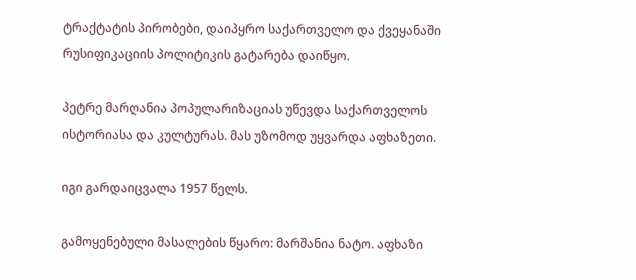ტრაქტატის პირობები, დაიპყრო საქართველო და ქვეყანაში რუსიფიკაციის პოლიტიკის გატარება დაიწყო.

პეტრე მარღანია პოპულარიზაციას უწევდა საქართველოს ისტორიასა და კულტურას. მას უზომოდ უყვარდა აფხაზეთი.

იგი გარდაიცვალა 1957 წელს.

გამოყენებული მასალების წყარო: მარშანია ნატო. აფხაზი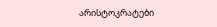არისტოკრატები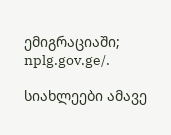ემიგრაციაში; nplg.gov.ge/.

სიახლეები ამავე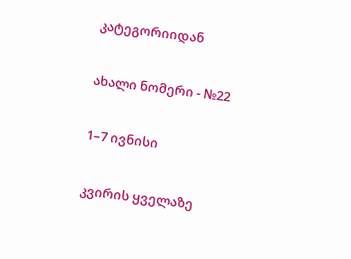კატეგორიიდან

ახალი ნომერი - №22

1–7 ივნისი

კვირის ყველაზე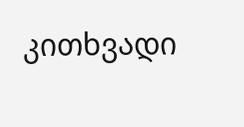კითხვადი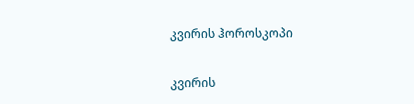კვირის ჰოროსკოპი

კვირის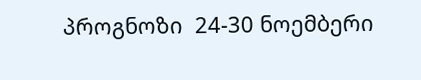პროგნოზი  24-30 ნოემბერი